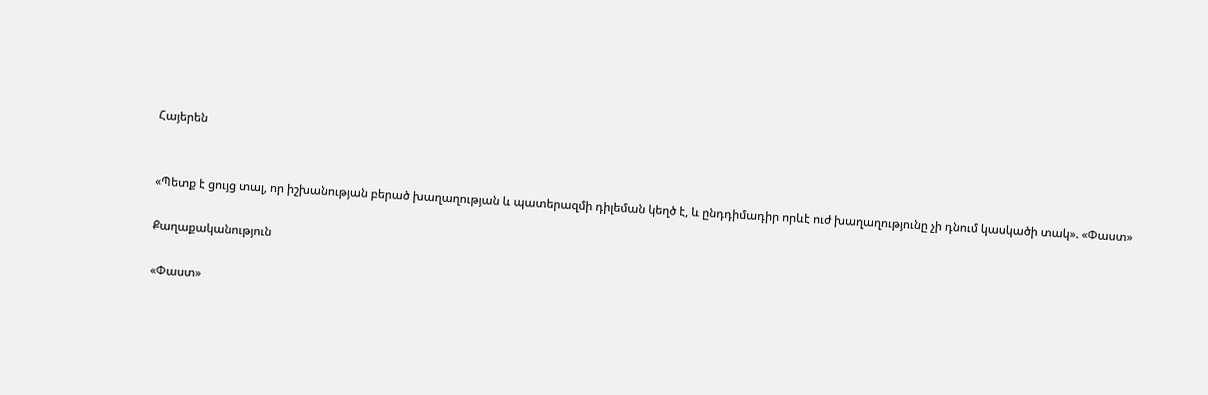Հայերեն


«Պետք է ցույց տալ, որ իշխանության բերած խաղաղության և պատերազմի դիլեման կեղծ է, և ընդդիմադիր որևէ ուժ խաղաղությունը չի դնում կասկածի տակ». «Փաստ»

Քաղաքականություն

«Փաստ»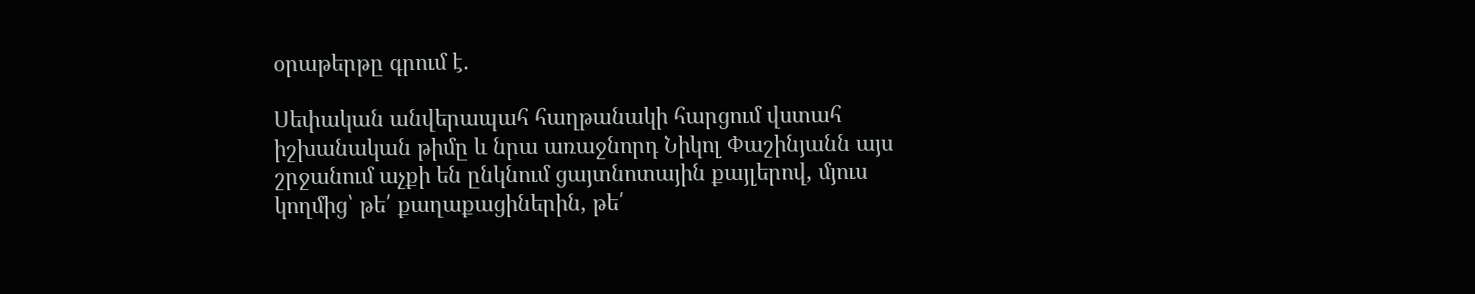օրաթերթը գրում է.

Սեփական անվերապահ հաղթանակի հարցում վստահ իշխանական թիմը և նրա առաջնորդ Նիկոլ Փաշինյանն այս շրջանում աչքի են ընկնում ցայտնոտային քայլերով, մյուս կողմից՝ թե՛ քաղաքացիներին, թե՛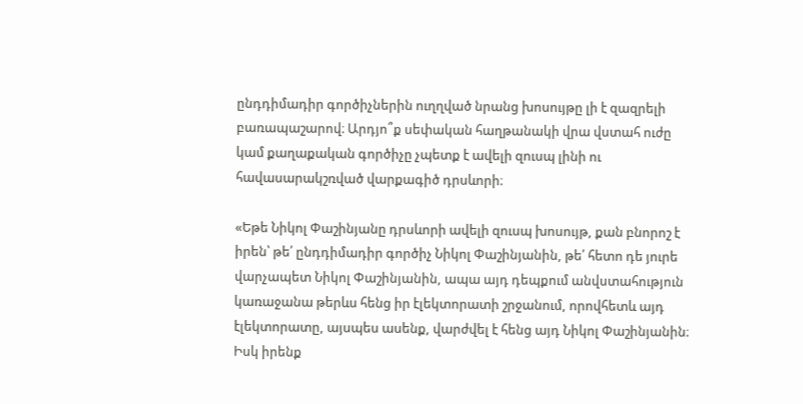ընդդիմադիր գործիչներին ուղղված նրանց խոսույթը լի է զազրելի բառապաշարով։ Արդյո՞ք սեփական հաղթանակի վրա վստահ ուժը կամ քաղաքական գործիչը չպետք է ավելի զուսպ լինի ու հավասարակշռված վարքագիծ դրսևորի։

«Եթե Նիկոլ Փաշինյանը դրսևորի ավելի զուսպ խոսույթ, քան բնորոշ է իրեն՝ թե՛ ընդդիմադիր գործիչ Նիկոլ Փաշինյանին, թե՛ հետո դե յուրե վարչապետ Նիկոլ Փաշինյանին, ապա այդ դեպքում անվստահություն կառաջանա թերևս հենց իր էլեկտորատի շրջանում, որովհետև այդ էլեկտորատը, այսպես ասենք, վարժվել է հենց այդ Նիկոլ Փաշինյանին։ Իսկ իրենք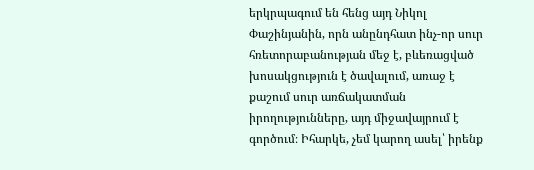երկրպագում են հենց այդ Նիկոլ Փաշինյանին, որն անընդհատ ինչ-որ սուր հռետորաբանության մեջ է, բևեռացված խոսակցություն է ծավալում, առաջ է քաշում սուր առճակատման իրողությունները, այդ միջավայրում է գործում։ Իհարկե, չեմ կարող ասել՝ իրենք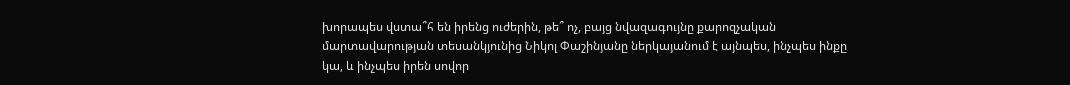խորապես վստա՞հ են իրենց ուժերին, թե՞ ոչ, բայց նվազագույնը քարոզչական մարտավարության տեսանկյունից Նիկոլ Փաշինյանը ներկայանում է այնպես, ինչպես ինքը կա, և ինչպես իրեն սովոր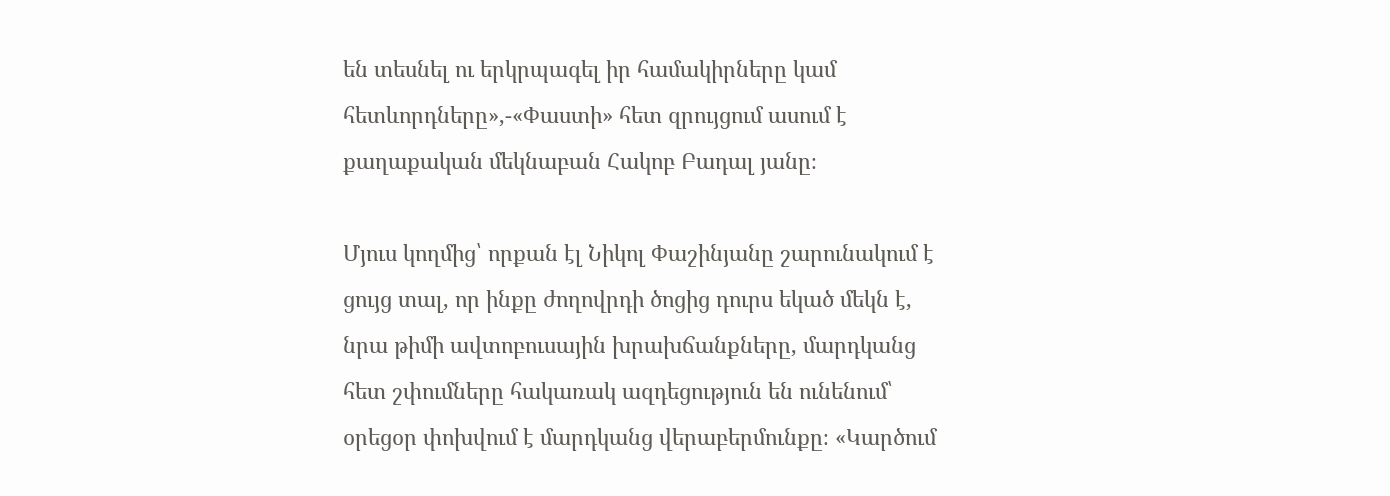են տեսնել ու երկրպագել իր համակիրները կամ հետևորդները»,-«Փաստի» հետ զրույցում ասում է քաղաքական մեկնաբան Հակոբ Բադալ յանը։

Մյուս կողմից՝ որքան էլ Նիկոլ Փաշինյանը շարունակում է ցույց տալ, որ ինքը ժողովրդի ծոցից դուրս եկած մեկն է, նրա թիմի ավտոբուսային խրախճանքները, մարդկանց հետ շփումները հակառակ ազդեցություն են ունենում՝ օրեցօր փոխվում է մարդկանց վերաբերմունքը։ «Կարծում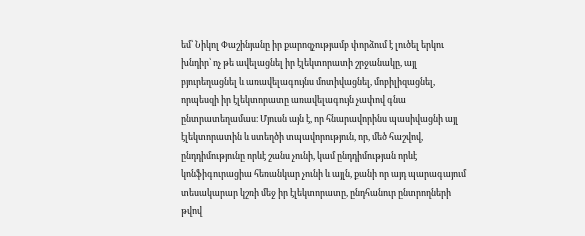եմ՝ Նիկոլ Փաշինյանը իր քարոզչությամբ փորձում է լուծել երկու խնդիր՝ ոչ թե ավելացնել իր էլեկտորատի շրջանակը, այլ բյուրեղացնել և առավելագույնս մոտիվացնել, մոբիլիզացնել, որպեսզի իր էլեկտորատը առավելագույն չափով գնա ընտրատեղամաս։ Մյուսն այն է, որ հնարավորինս պասիվացնի այլ էլեկտորատին և ստեղծի տպավորություն, որ, մեծ հաշվով, ընդդիմությունը որևէ շանս չունի, կամ ընդդիմության որևէ կոնֆիգուրացիա հեռանկար չունի և այլն, քանի որ այդ պարագայում տեսակարար կշռի մեջ իր էլեկտորատը, ընդհանուր ընտրողների թվով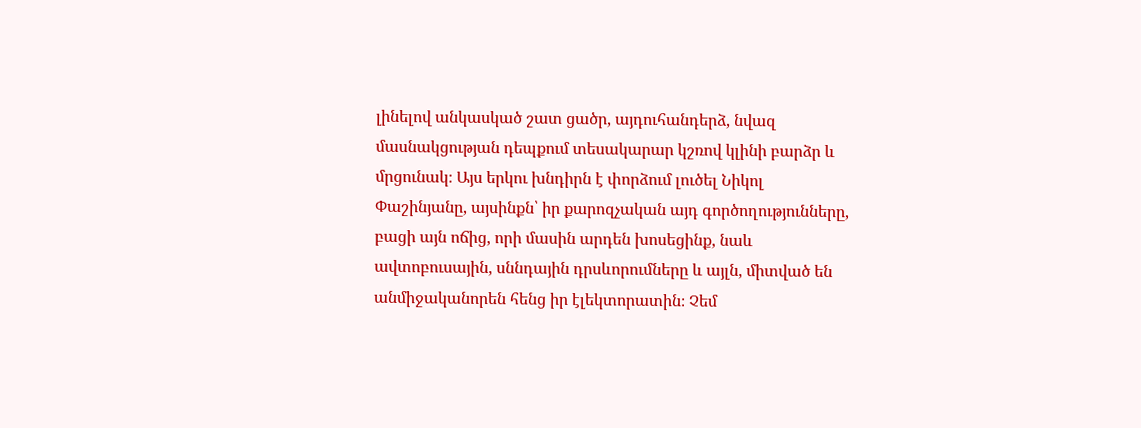լինելով անկասկած շատ ցածր, այդուհանդերձ, նվազ մասնակցության դեպքում տեսակարար կշռով կլինի բարձր և մրցունակ։ Այս երկու խնդիրն է փորձում լուծել Նիկոլ Փաշինյանը, այսինքն՝ իր քարոզչական այդ գործողությունները, բացի այն ոճից, որի մասին արդեն խոսեցինք, նաև ավտոբուսային, սննդային դրսևորումները և այլն, միտված են անմիջականորեն հենց իր էլեկտորատին։ Չեմ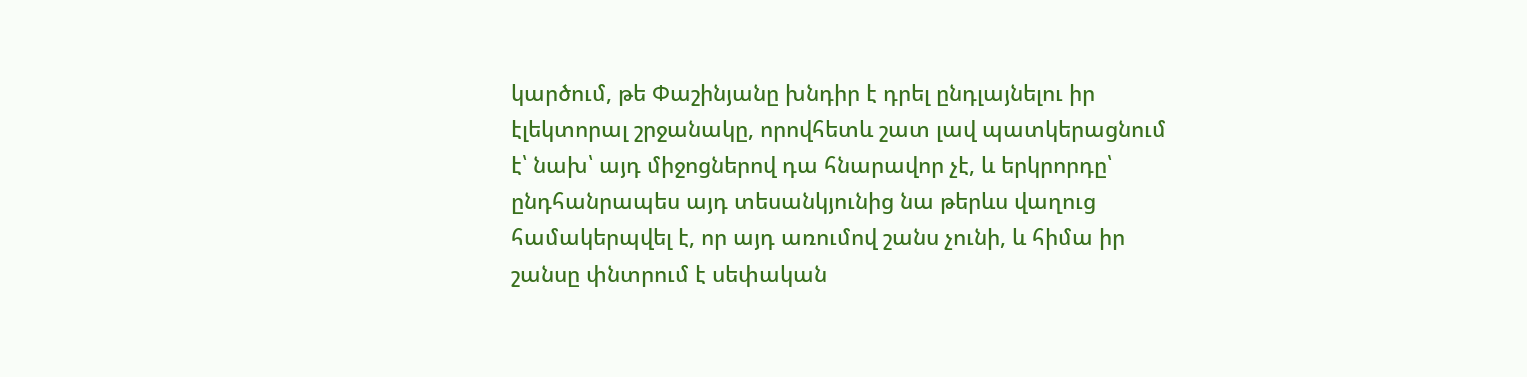կարծում, թե Փաշինյանը խնդիր է դրել ընդլայնելու իր էլեկտորալ շրջանակը, որովհետև շատ լավ պատկերացնում է՝ նախ՝ այդ միջոցներով դա հնարավոր չէ, և երկրորդը՝ ընդհանրապես այդ տեսանկյունից նա թերևս վաղուց համակերպվել է, որ այդ առումով շանս չունի, և հիմա իր շանսը փնտրում է սեփական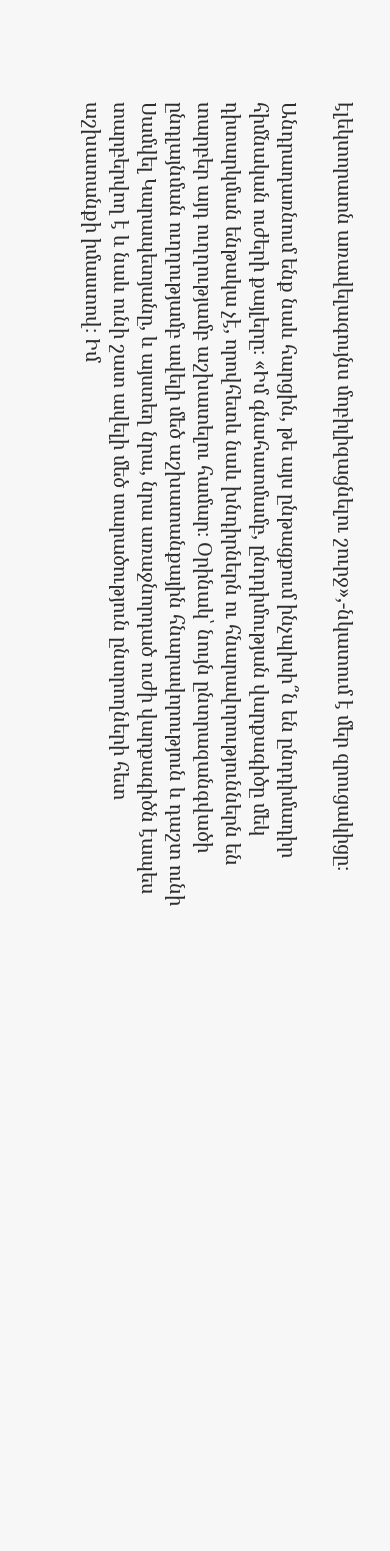էլեկտորատն առավելագույնս մոբիլիզացնելու շուրջ»,-նկատում է մեր զրուցակիցը։

Անդրադառնում ենք նաև հարցին, թե այս ընթացքում ինչպիսի՞ն են ընդդիմադիր հիմնական ուժերի քայլերը։ «Իմ գնահատմամբ, ընդդիմության վարքագիծը մեկ դիտարկման ենթակա չէ, որովհետև նաև խնդիրներն ու հնարավորություններն են տարբեր այդ ուղղությամբ աշխատելու համար։ Օրինակ՝ նույն ընտրազանգվածի ընդլայնման ուղղությամբ ավելի մեծ աշխատանքային հնարավորություն և դաշտ ունի Սամվել Կարապետյանը, և այստեղ նրա, նրա առաջնորդած ուժի վարքագիծն էապես տարբերվող է և նաև ունի շատ ավելի մեծ տարածություն ընտրողների հետ աշխատանքի իմաստով։ Իմ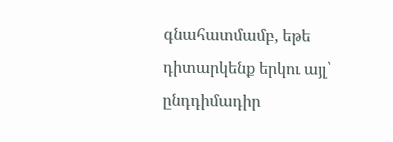գնահատմամբ, եթե դիտարկենք երկու այլ՝ ընդդիմադիր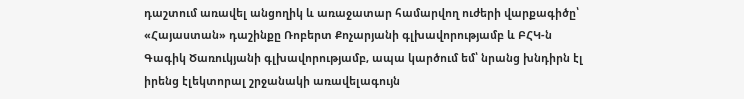դաշտում առավել անցողիկ և առաջատար համարվող ուժերի վարքագիծը՝ «Հայաստան» դաշինքը Ռոբերտ Քոչարյանի գլխավորությամբ և ԲՀԿ-ն Գագիկ Ծառուկյանի գլխավորությամբ, ապա կարծում եմ՝ նրանց խնդիրն էլ իրենց էլեկտորալ շրջանակի առավելագույն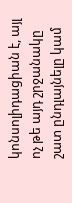կոնսոլիդացիան է, այլ ոչ թե այդ շրջանակը շատ ընդլայնելը կամ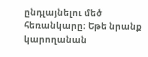ընդլայնելու մեծ հեռանկարը։ Եթե նրանք կարողանան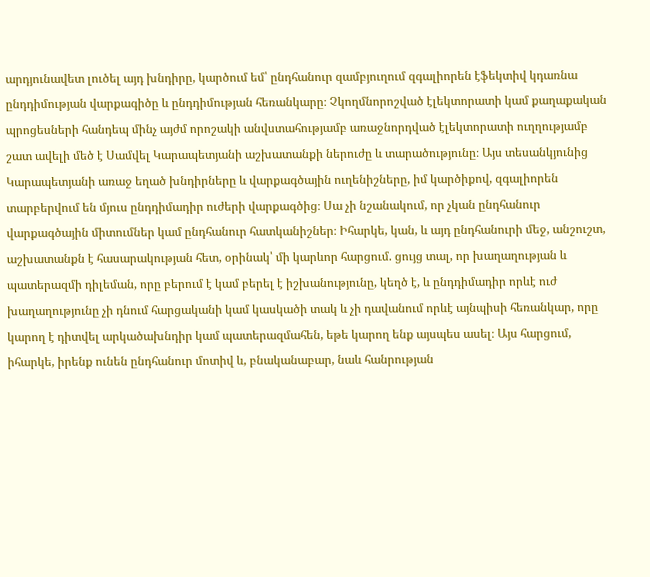արդյունավետ լուծել այդ խնդիրը, կարծում եմ՝ ընդհանուր զամբյուղում զգալիորեն էֆեկտիվ կդառնա ընդդիմության վարքագիծը և ընդդիմության հեռանկարը։ Չկողմնորոշված էլեկտորատի կամ քաղաքական պրոցեսների հանդեպ մինչ այժմ որոշակի անվստահությամբ առաջնորդված էլեկտորատի ուղղությամբ շատ ավելի մեծ է Սամվել Կարապետյանի աշխատանքի ներուժը և տարածությունը։ Այս տեսանկյունից Կարապետյանի առաջ եղած խնդիրները և վարքագծային ուղենիշները, իմ կարծիքով, զգալիորեն տարբերվում են մյուս ընդդիմադիր ուժերի վարքագծից։ Սա չի նշանակում, որ չկան ընդհանուր վարքագծային միտումներ կամ ընդհանուր հատկանիշներ։ Իհարկե, կան, և այդ ընդհանուրի մեջ, անշուշտ, աշխատանքն է հասարակության հետ, օրինակ՝ մի կարևոր հարցում. ցույց տալ, որ խաղաղության և պատերազմի դիլեման, որը բերում է կամ բերել է իշխանությունը, կեղծ է, և ընդդիմադիր որևէ ուժ խաղաղությունը չի դնում հարցականի կամ կասկածի տակ և չի դավանում որևէ այնպիսի հեռանկար, որը կարող է դիտվել արկածախնդիր կամ պատերազմահեն, եթե կարող ենք այսպես ասել։ Այս հարցում, իհարկե, իրենք ունեն ընդհանուր մոտիվ և, բնականաբար, նաև հանրության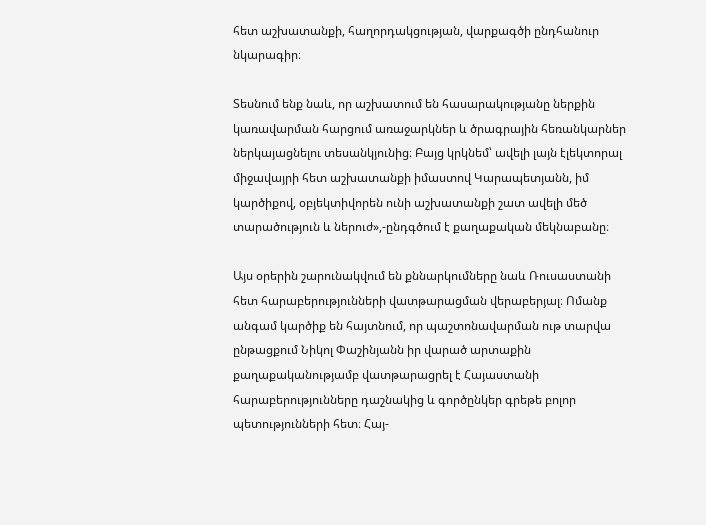հետ աշխատանքի, հաղորդակցության, վարքագծի ընդհանուր նկարագիր։

Տեսնում ենք նաև, որ աշխատում են հասարակությանը ներքին կառավարման հարցում առաջարկներ և ծրագրային հեռանկարներ ներկայացնելու տեսանկյունից։ Բայց կրկնեմ՝ ավելի լայն էլեկտորալ միջավայրի հետ աշխատանքի իմաստով Կարապետյանն, իմ կարծիքով, օբյեկտիվորեն ունի աշխատանքի շատ ավելի մեծ տարածություն և ներուժ»,-ընդգծում է քաղաքական մեկնաբանը։

Այս օրերին շարունակվում են քննարկումները նաև Ռուսաստանի հետ հարաբերությունների վատթարացման վերաբերյալ։ Ոմանք անգամ կարծիք են հայտնում, որ պաշտոնավարման ութ տարվա ընթացքում Նիկոլ Փաշինյանն իր վարած արտաքին քաղաքականությամբ վատթարացրել է Հայաստանի հարաբերությունները դաշնակից և գործընկեր գրեթե բոլոր պետությունների հետ։ Հայ-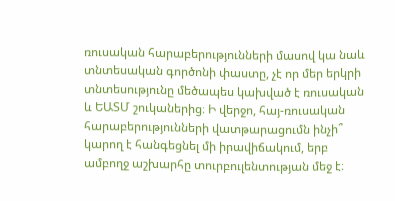ռուսական հարաբերությունների մասով կա նաև տնտեսական գործոնի փաստը, չէ որ մեր երկրի տնտեսությունը մեծապես կախված է ռուսական և ԵԱՏՄ շուկաներից։ Ի վերջո, հայ-ռուսական հարաբերությունների վատթարացումն ինչի՞ կարող է հանգեցնել մի իրավիճակում, երբ ամբողջ աշխարհը տուրբուլենտության մեջ է։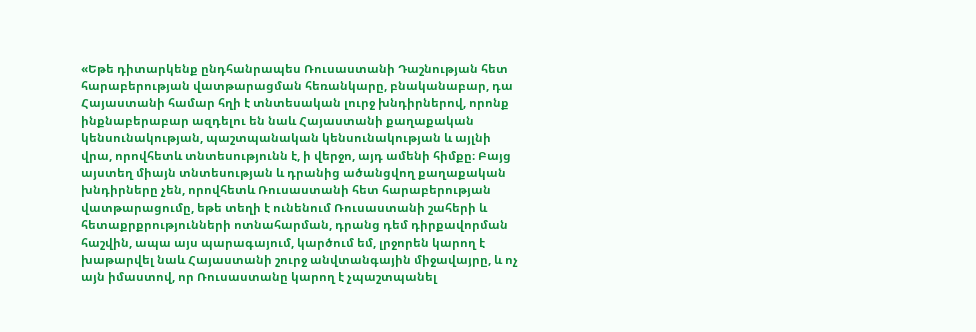«Եթե դիտարկենք ընդհանրապես Ռուսաստանի Դաշնության հետ հարաբերության վատթարացման հեռանկարը, բնականաբար, դա Հայաստանի համար հղի է տնտեսական լուրջ խնդիրներով, որոնք ինքնաբերաբար ազդելու են նաև Հայաստանի քաղաքական կենսունակության, պաշտպանական կենսունակության և այլնի վրա, որովհետև տնտեսությունն է, ի վերջո, այդ ամենի հիմքը։ Բայց այստեղ միայն տնտեսության և դրանից ածանցվող քաղաքական խնդիրները չեն, որովհետև Ռուսաստանի հետ հարաբերության վատթարացումը, եթե տեղի է ունենում Ռուսաստանի շահերի և հետաքրքրությունների ոտնահարման, դրանց դեմ դիրքավորման հաշվին, ապա այս պարագայում, կարծում եմ, լրջորեն կարող է խաթարվել նաև Հայաստանի շուրջ անվտանգային միջավայրը, և ոչ այն իմաստով, որ Ռուսաստանը կարող է չպաշտպանել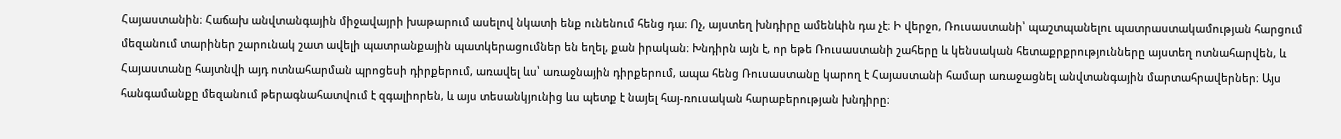Հայաստանին։ Հաճախ անվտանգային միջավայրի խաթարում ասելով նկատի ենք ունենում հենց դա։ Ոչ, այստեղ խնդիրը ամենևին դա չէ։ Ի վերջո, Ռուսաստանի՝ պաշտպանելու պատրաստակամության հարցում մեզանում տարիներ շարունակ շատ ավելի պատրանքային պատկերացումներ են եղել, քան իրական։ Խնդիրն այն է, որ եթե Ռուսաստանի շահերը և կենսական հետաքրքրությունները այստեղ ոտնահարվեն, և Հայաստանը հայտնվի այդ ոտնահարման պրոցեսի դիրքերում, առավել ևս՝ առաջնային դիրքերում, ապա հենց Ռուսաստանը կարող է Հայաստանի համար առաջացնել անվտանգային մարտահրավերներ։ Այս հանգամանքը մեզանում թերագնահատվում է զգալիորեն, և այս տեսանկյունից ևս պետք է նայել հայ-ռուսական հարաբերության խնդիրը։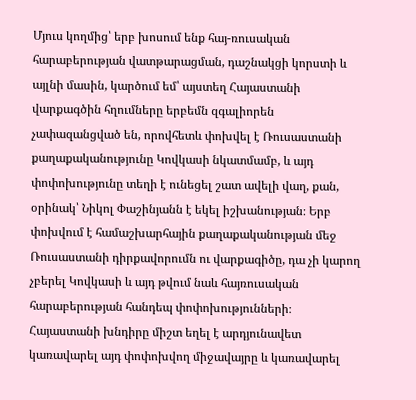Մյուս կողմից՝ երբ խոսում ենք հայ-ռուսական հարաբերության վատթարացման, դաշնակցի կորստի և այլնի մասին, կարծում եմ՝ այստեղ Հայաստանի վարքագծին հղումները երբեմն զգալիորեն չափազանցված են, որովհետև փոխվել է Ռուսաստանի քաղաքականությունը Կովկասի նկատմամբ, և այդ փոփոխությունը տեղի է ունեցել շատ ավելի վաղ, քան, օրինակ՝ Նիկոլ Փաշինյանն է եկել իշխանության։ Երբ փոխվում է համաշխարհային քաղաքականության մեջ Ռուսաստանի դիրքավորումն ու վարքագիծը, դա չի կարող չբերել Կովկասի և այդ թվում նաև հայռուսական հարաբերության հանդեպ փոփոխությունների։ Հայաստանի խնդիրը միշտ եղել է արդյունավետ կառավարել այդ փոփոխվող միջավայրը և կառավարել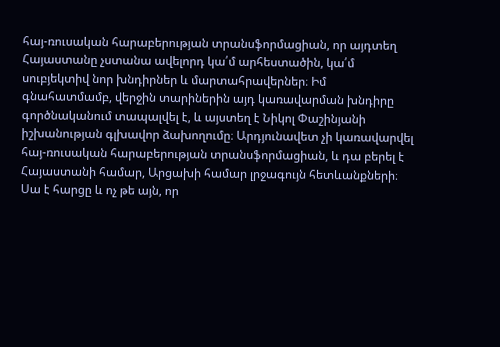հայ-ռուսական հարաբերության տրանսֆորմացիան, որ այդտեղ Հայաստանը չստանա ավելորդ կա՛մ արհեստածին, կա՛մ սուբյեկտիվ նոր խնդիրներ և մարտահրավերներ։ Իմ գնահատմամբ, վերջին տարիներին այդ կառավարման խնդիրը գործնականում տապալվել է, և այստեղ է Նիկոլ Փաշինյանի իշխանության գլխավոր ձախողումը։ Արդյունավետ չի կառավարվել հայ-ռուսական հարաբերության տրանսֆորմացիան, և դա բերել է Հայաստանի համար, Արցախի համար լրջագույն հետևանքների։ Սա է հարցը և ոչ թե այն, որ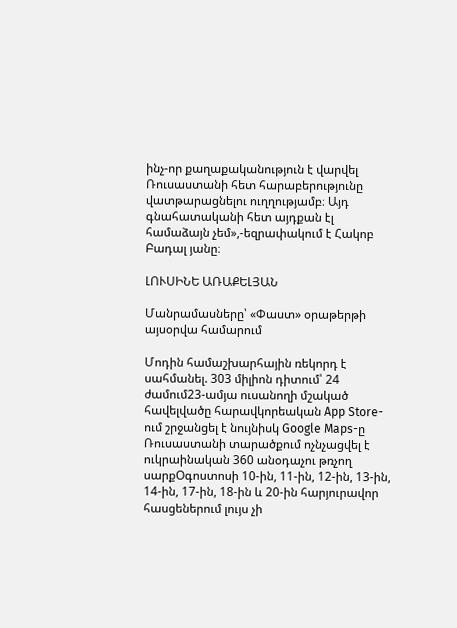ինչ-որ քաղաքականություն է վարվել Ռուսաստանի հետ հարաբերությունը վատթարացնելու ուղղությամբ։ Այդ գնահատականի հետ այդքան էլ համաձայն չեմ»,-եզրափակում է Հակոբ Բադալ յանը։

ԼՈՒՍԻՆԵ ԱՌԱՔԵԼՅԱՆ

Մանրամասները՝ «Փաստ» օրաթերթի այսօրվա համարում

Մոդին համաշխարհային ռեկորդ է սահմանել. 303 միլիոն դիտում՝ 24 ժամում23-ամյա ուսանողի մշակած հավելվածը հարավկորեական App Store-ում շրջանցել է նույնիսկ Google Maps-ը Ռուսաստանի տարածքում ոչնչացվել է ուկրաինական 360 անօդաչու թռչող սարքՕգոստոսի 10-ին, 11-ին, 12-ին, 13-ին, 14-ին, 17-ին, 18-ին և 20-ին հարյուրավոր հասցեներում լույս չի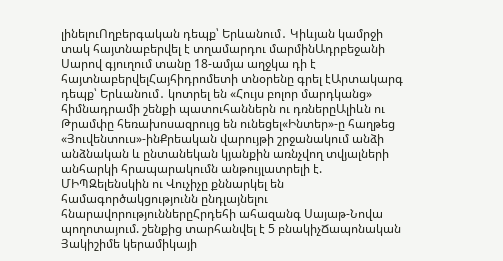լինելուՈղբերգական դեպք՝ Երևանում․ Կիևյան կամրջի տակ հայտնաբերվել է տղամարդու մարմինԱդրբեջանի Սարով գյուղում տանը 18-ամյա աղջկա դի է հայտնաբերվելՀայհիդրոմետի տնօրենը գրել էԱրտակարգ դեպք՝ Երևանում․ կոտրել են «Հույս բոլոր մարդկանց» հիմնադրամի շենքի պատուհաններն ու դռներըԱլիևն ու Թրամփը հեռախոսազրույց են ունեցել«Ինտեր»-ը հաղթեց «Յուվենտուս»-ինՔրեական վարույթի շրջանակում անձի անձնական և ընտանեկան կյանքին առնչվող տվյալների անհարկի հրապարակումն անթույլատրելի է. ՄԻՊԶելենսկին ու Վուչիչը քննարկել են համագործակցությունն ընդլայնելու հնարավորություններըՀրդեհի ահազանգ Սայաթ-Նովա պողոտայում. շենքից տարհանվել է 5 բնակիչՃապոնական Յակիշիմե կերամիկայի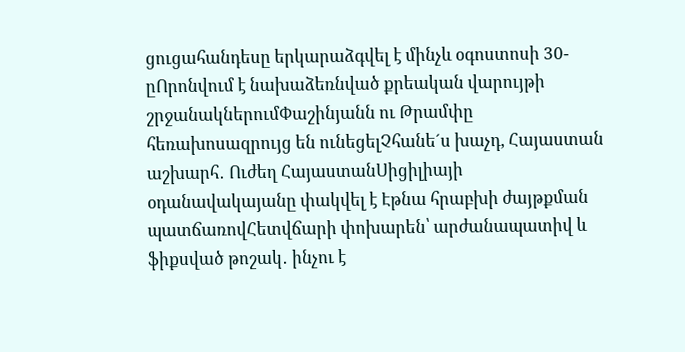ցուցահանդեսը երկարաձգվել է մինչև օգոստոսի 30-ըՈրոնվում է նախաձեռնված քրեական վարույթի շրջանակներումՓաշինյանն ու Թրամփը հեռախոսազրույց են ունեցելՉհանե´ս խաչդ, Հայաստան աշխարհ․ Ուժեղ ՀայաստանՍիցիլիայի օդանավակայանը փակվել է Էթնա հրաբխի ժայթքման պատճառովՀետվճարի փոխարեն՝ արժանապատիվ և ֆիքսված թոշակ․ ինչու է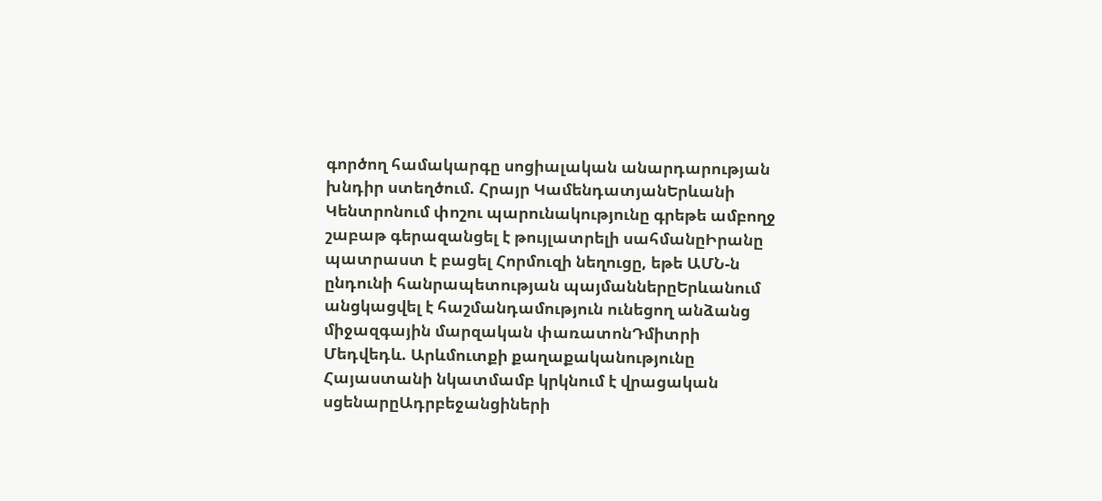գործող համակարգը սոցիալական անարդարության խնդիր ստեղծում. Հրայր ԿամենդատյանԵրևանի Կենտրոնում փոշու պարունակությունը գրեթե ամբողջ շաբաթ գերազանցել է թույլատրելի սահմանըԻրանը պատրաստ է բացել Հորմուզի նեղուցը, եթե ԱՄՆ-ն ընդունի հանրապետության պայմաններըԵրևանում անցկացվել է հաշմանդամություն ունեցող անձանց միջազգային մարզական փառատոնԴմիտրի Մեդվեդև. Արևմուտքի քաղաքականությունը Հայաստանի նկատմամբ կրկնում է վրացական սցենարըԱդրբեջանցիների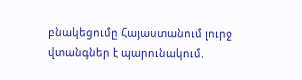բնակեցումը Հայաստանում լուրջ վտանգներ է պարունակում.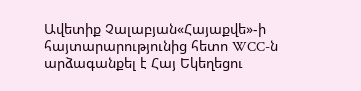Ավետիք Չալաբյան«Հայաքվե»-ի հայտարարությունից հետո WCC-ն արձագանքել է Հայ Եկեղեցու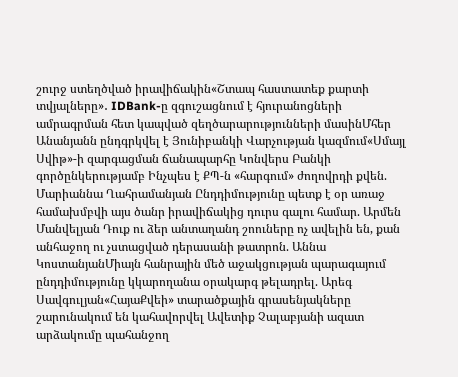շուրջ ստեղծված իրավիճակին«Շտապ հաստատեք քարտի տվյալները»․ IDBank-ը զգուշացնում է հյուրանոցների ամրագրման հետ կապված զեղծարարությունների մասինՄհեր Անանյանն ընդգրկվել է Յունիբանկի Վարչության կազմում«Սմայլ Սվիթ»-ի զարգացման ճանապարհը Կոնվերս Բանկի գործընկերությամբ Ինչպես է ՔՊ-ն «հարգում» ժողովրդի քվեն. Մարիաննա Ղահրամանյան Ընդդիմությունը պետք է օր առաջ համախմբվի այս ծանր իրավիճակից դուրս գալու համար. Արմեն Մանվելյան Դուք ու ձեր անտաղանդ շոուները ոչ ավելին են, քան անհաջող ու չստացված դերասանի թատրոն. Աննա ԿոստանյանՄիայն հանրային մեծ աջակցության պարագայում ընդդիմությունը կկարողանա օրակարգ թելադրել. Արեգ Սավգուլյան«ՀայաՔվեի» տարածքային գրասենյակները շարունակում են կահավորվել Ավետիք Չալաբյանի ազատ արձակումը պահանջող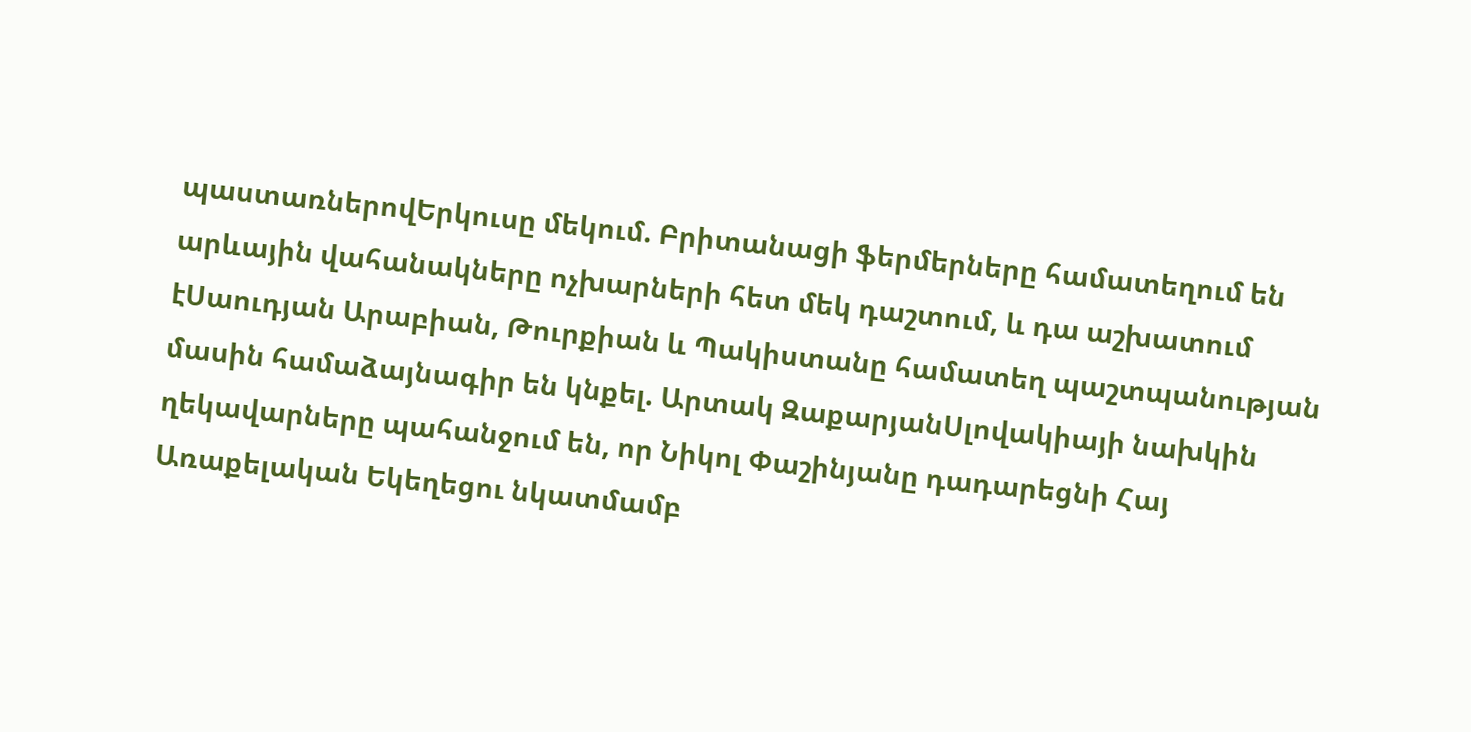պաստառներովԵրկուսը մեկում. Բրիտանացի ֆերմերները համատեղում են արևային վահանակները ոչխարների հետ մեկ դաշտում, և դա աշխատում էՍաուդյան Արաբիան, Թուրքիան և Պակիստանը համատեղ պաշտպանության մասին համաձայնագիր են կնքել. Արտակ ԶաքարյանՍլովակիայի նախկին ղեկավարները պահանջում են, որ Նիկոլ Փաշինյանը դադարեցնի Հայ Առաքելական Եկեղեցու նկատմամբ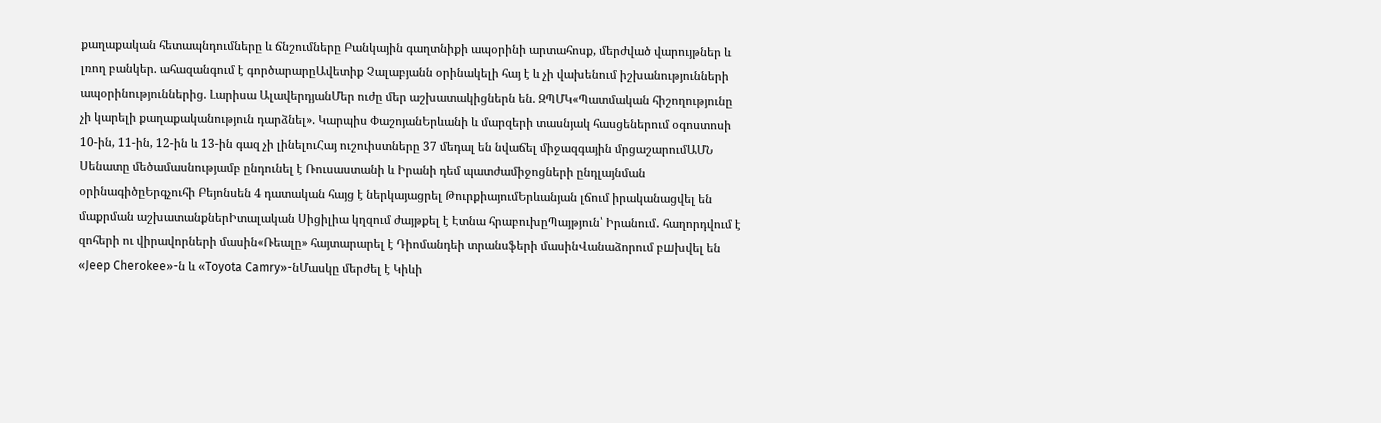քաղաքական հետապնդումները և ճնշումները Բանկային գաղտնիքի ապօրինի արտահոսք, մերժված վարույթներ և լռող բանկեր. ահազանգում է գործարարըԱվետիք Չալաբյանն օրինակելի հայ է և չի վախենում իշխանությունների ապօրինություններից. Լարիսա ԱլավերդյանՄեր ուժը մեր աշխատակիցներն են. ԶՊՄԿ«Պատմական հիշողությունը չի կարելի քաղաքականություն դարձնել». Կարպիս ՓաշոյանԵրևանի և մարզերի տասնյակ հասցեներում օգոստոսի 10-ին, 11-ին, 12-ին և 13-ին գազ չի լինելուՀայ ուշուիստները 37 մեդալ են նվաճել միջազգային մրցաշարումԱՄՆ Սենատը մեծամասնությամբ ընդունել է Ռուսաստանի և Իրանի դեմ պատժամիջոցների ընդլայնման օրինագիծըԵրգչուհի Բեյոնսեն 4 դատական հայց է ներկայացրել ԹուրքիայումԵրևանյան լճում իրականացվել են մաքրման աշխատանքներԻտալական Սիցիլիա կղզում ժայթքել է Էտնա հրաբուխըՊայթյուն՝ Իրանում․ հաղորդվում է զոհերի ու վիրավորների մասին«Ռեալը» հայտարարել է Դիոմանդեի տրանսֆերի մասինՎանաձորում բшխվել են «Jeep Cherokee»-ն և «Toyota Camry»-նՄասկը մերժել է Կիևի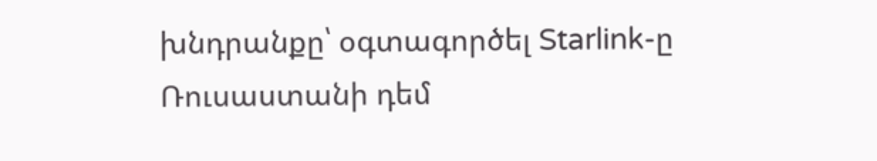խնդրանքը՝ օգտագործել Starlink-ը Ռուսաստանի դեմ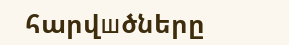հարվшծները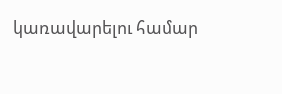կառավարելու համար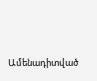Ամենադիտված